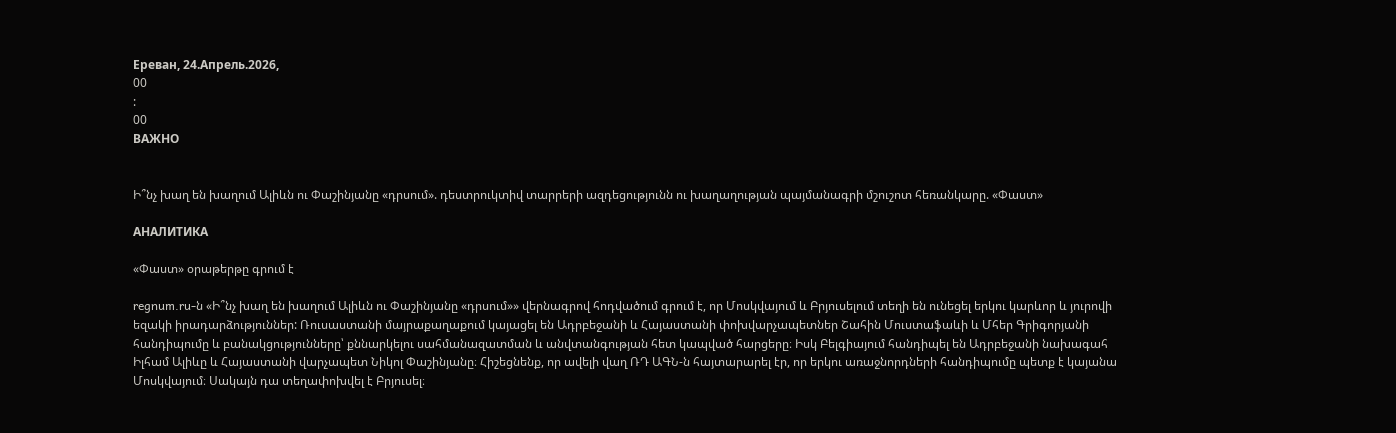Ереван, 24.Апрель.2026,
00
:
00
ВАЖНО


Ի՞նչ խաղ են խաղում Ալիևն ու Փաշինյանը «դրսում». դեստրուկտիվ տարրերի ազդեցությունն ու խաղաղության պայմանագրի մշուշոտ հեռանկարը. «Փաստ»

АНАЛИТИКА

«Փաստ» օրաթերթը գրում է

regnum.ru-ն «Ի՞նչ խաղ են խաղում Ալիևն ու Փաշինյանը «դրսում»» վերնագրով հոդվածում գրում է, որ Մոսկվայում և Բրյուսելում տեղի են ունեցել երկու կարևոր և յուրովի եզակի իրադարձություններ: Ռուսաստանի մայրաքաղաքում կայացել են Ադրբեջանի և Հայաստանի փոխվարչապետներ Շահին Մուստաֆաևի և Մհեր Գրիգորյանի հանդիպումը և բանակցությունները՝ քննարկելու սահմանազատման և անվտանգության հետ կապված հարցերը։ Իսկ Բելգիայում հանդիպել են Ադրբեջանի նախագահ Իլհամ Ալիևը և Հայաստանի վարչապետ Նիկոլ Փաշինյանը։ Հիշեցնենք, որ ավելի վաղ ՌԴ ԱԳՆ-ն հայտարարել էր, որ երկու առաջնորդների հանդիպումը պետք է կայանա Մոսկվայում։ Սակայն դա տեղափոխվել է Բրյուսել։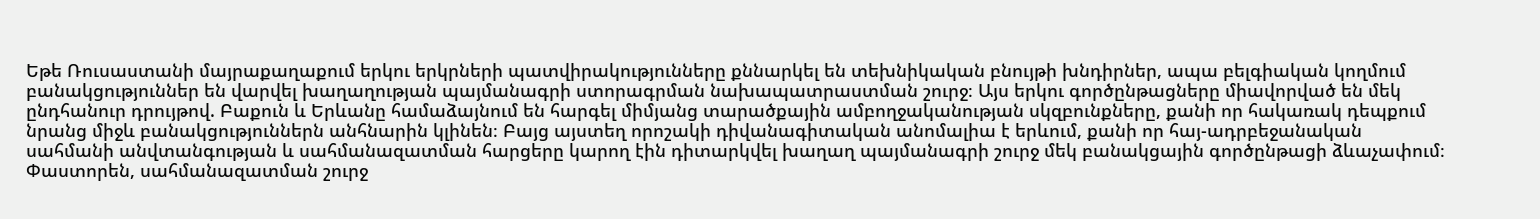Եթե Ռուսաստանի մայրաքաղաքում երկու երկրների պատվիրակությունները քննարկել են տեխնիկական բնույթի խնդիրներ, ապա բելգիական կողմում բանակցություններ են վարվել խաղաղության պայմանագրի ստորագրման նախապատրաստման շուրջ։ Այս երկու գործընթացները միավորված են մեկ ընդհանուր դրույթով. Բաքուն և Երևանը համաձայնում են հարգել միմյանց տարածքային ամբողջականության սկզբունքները, քանի որ հակառակ դեպքում նրանց միջև բանակցություններն անհնարին կլինեն։ Բայց այստեղ որոշակի դիվանագիտական անոմալիա է երևում, քանի որ հայ-ադրբեջանական սահմանի անվտանգության և սահմանազատման հարցերը կարող էին դիտարկվել խաղաղ պայմանագրի շուրջ մեկ բանակցային գործընթացի ձևաչափում։ Փաստորեն, սահմանազատման շուրջ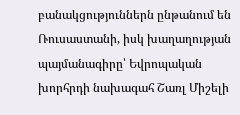բանակցություններն ընթանում են Ռուսաստանի, իսկ խաղաղության պայմանագիրը՝ Եվրոպական խորհրդի նախագահ Շառլ Միշելի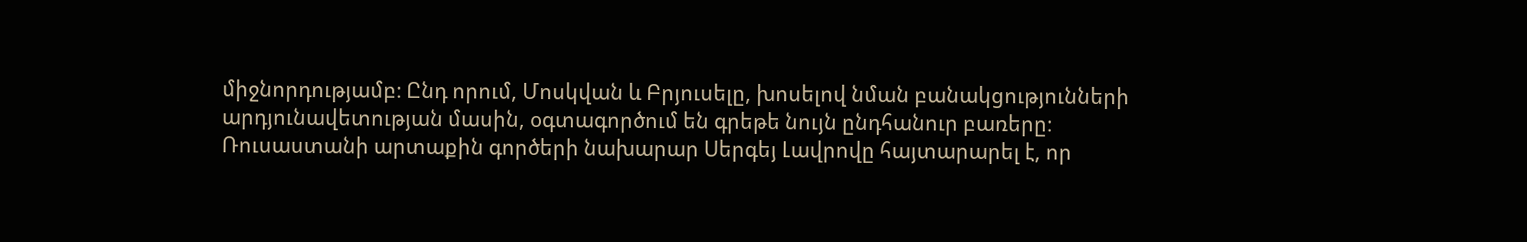միջնորդությամբ։ Ընդ որում, Մոսկվան և Բրյուսելը, խոսելով նման բանակցությունների արդյունավետության մասին, օգտագործում են գրեթե նույն ընդհանուր բառերը։ Ռուսաստանի արտաքին գործերի նախարար Սերգեյ Լավրովը հայտարարել է, որ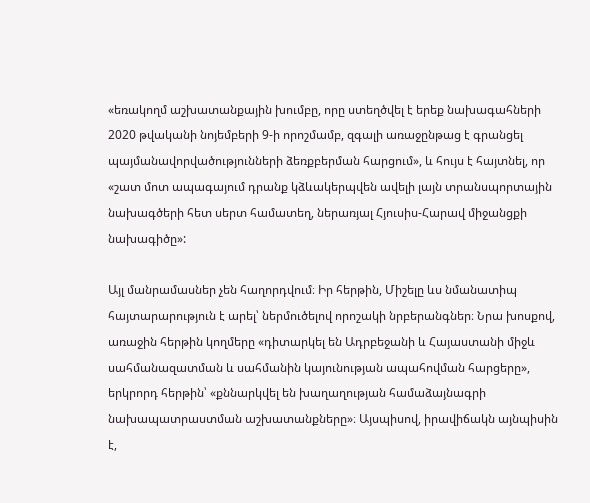«եռակողմ աշխատանքային խումբը, որը ստեղծվել է երեք նախագահների 2020 թվականի նոյեմբերի 9-ի որոշմամբ, զգալի առաջընթաց է գրանցել պայմանավորվածությունների ձեռքբերման հարցում», և հույս է հայտնել, որ «շատ մոտ ապագայում դրանք կձևակերպվեն ավելի լայն տրանսպորտային նախագծերի հետ սերտ համատեղ, ներառյալ Հյուսիս-Հարավ միջանցքի նախագիծը»:

Այլ մանրամասներ չեն հաղորդվում։ Իր հերթին, Միշելը ևս նմանատիպ հայտարարություն է արել՝ ներմուծելով որոշակի նրբերանգներ։ Նրա խոսքով, առաջին հերթին կողմերը «դիտարկել են Ադրբեջանի և Հայաստանի միջև սահմանազատման և սահմանին կայունության ապահովման հարցերը», երկրորդ հերթին՝ «քննարկվել են խաղաղության համաձայնագրի նախապատրաստման աշխատանքները»։ Այսպիսով, իրավիճակն այնպիսին է,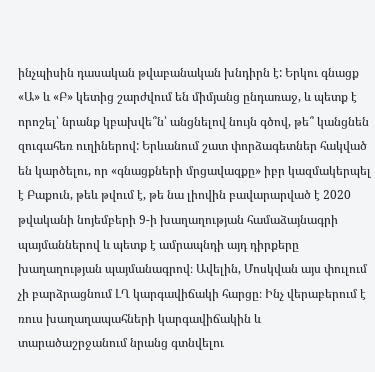ինչպիսին դասական թվաբանական խնդիրն է: Երկու գնացք «Ա» և «Բ» կետից շարժվում են միմյանց ընդառաջ, և պետք է որոշել՝ նրանք կբախվե՞ն՝ անցնելով նույն գծով, թե՞ կանցնեն զուգահեռ ուղիներով: Երևանում շատ փորձագետներ հակված են կարծելու, որ «գնացքների մրցավազքը» իբր կազմակերպել է Բաքուն, թեև թվում է, թե նա լիովին բավարարված է 2020 թվականի նոյեմբերի 9-ի խաղաղության համաձայնագրի պայմաններով և պետք է ամրապնդի այդ դիրքերը խաղաղության պայմանագրով։ Ավելին, Մոսկվան այս փուլում չի բարձրացնում ԼՂ կարգավիճակի հարցը։ Ինչ վերաբերում է ռուս խաղաղապահների կարգավիճակին և տարածաշրջանում նրանց գտնվելու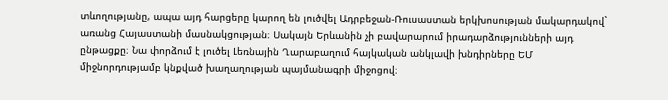տևողությանը, ապա այդ հարցերը կարող են լուծվել Ադրբեջան-Ռուսաստան երկխոսության մակարդակով` առանց Հայաստանի մասնակցության։ Սակայն Երևանին չի բավարարում իրադարձությունների այդ ընթացքը։ Նա փորձում է լուծել Լեռնային Ղարաբաղում հայկական անկլավի խնդիրները ԵՄ միջնորդությամբ կնքված խաղաղության պայմանագրի միջոցով։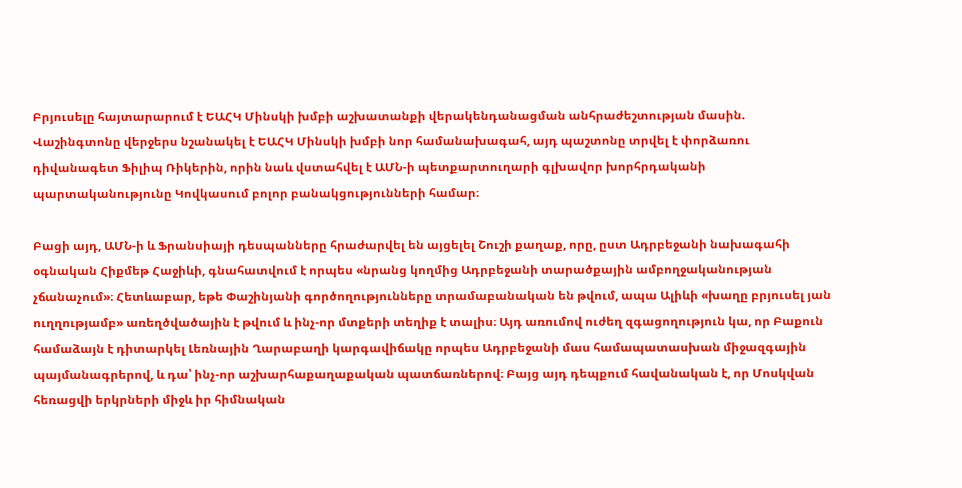Բրյուսելը հայտարարում է ԵԱՀԿ Մինսկի խմբի աշխատանքի վերակենդանացման անհրաժեշտության մասին. Վաշինգտոնը վերջերս նշանակել է ԵԱՀԿ Մինսկի խմբի նոր համանախագահ, այդ պաշտոնը տրվել է փորձառու դիվանագետ Ֆիլիպ Ռիկերին, որին նաև վստահվել է ԱՄՆ-ի պետքարտուղարի գլխավոր խորհրդականի պարտականությունը Կովկասում բոլոր բանակցությունների համար։

Բացի այդ, ԱՄՆ-ի և Ֆրանսիայի դեսպանները հրաժարվել են այցելել Շուշի քաղաք, որը, ըստ Ադրբեջանի նախագահի օգնական Հիքմեթ Հաջիևի, գնահատվում է որպես «նրանց կողմից Ադրբեջանի տարածքային ամբողջականության չճանաչում»։ Հետևաբար, եթե Փաշինյանի գործողությունները տրամաբանական են թվում, ապա Ալիևի «խաղը բրյուսել յան ուղղությամբ» առեղծվածային է թվում և ինչ-որ մտքերի տեղիք է տալիս։ Այդ առումով ուժեղ զգացողություն կա, որ Բաքուն համաձայն է դիտարկել Լեռնային Ղարաբաղի կարգավիճակը որպես Ադրբեջանի մաս համապատասխան միջազգային պայմանագրերով, և դա՝ ինչ-որ աշխարհաքաղաքական պատճառներով։ Բայց այդ դեպքում հավանական է, որ Մոսկվան հեռացվի երկրների միջև իր հիմնական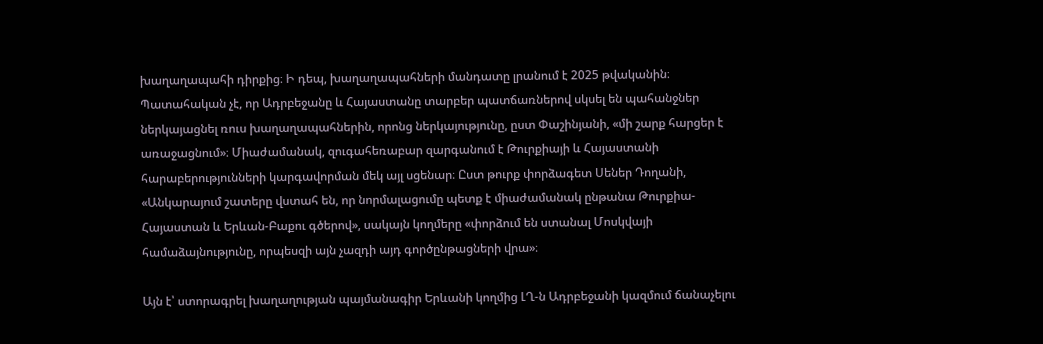խաղաղապահի դիրքից։ Ի դեպ, խաղաղապահների մանդատը լրանում է 2025 թվականին։ Պատահական չէ, որ Ադրբեջանը և Հայաստանը տարբեր պատճառներով սկսել են պահանջներ ներկայացնել ռուս խաղաղապահներին, որոնց ներկայությունը, ըստ Փաշինյանի, «մի շարք հարցեր է առաջացնում»։ Միաժամանակ, զուգահեռաբար զարգանում է Թուրքիայի և Հայաստանի հարաբերությունների կարգավորման մեկ այլ սցենար։ Ըստ թուրք փորձագետ Սեներ Դողանի, «Անկարայում շատերը վստահ են, որ նորմալացումը պետք է միաժամանակ ընթանա Թուրքիա-Հայաստան և Երևան-Բաքու գծերով», սակայն կողմերը «փորձում են ստանալ Մոսկվայի համաձայնությունը, որպեսզի այն չազդի այդ գործընթացների վրա»։

Այն է՝ ստորագրել խաղաղության պայմանագիր Երևանի կողմից ԼՂ-ն Ադրբեջանի կազմում ճանաչելու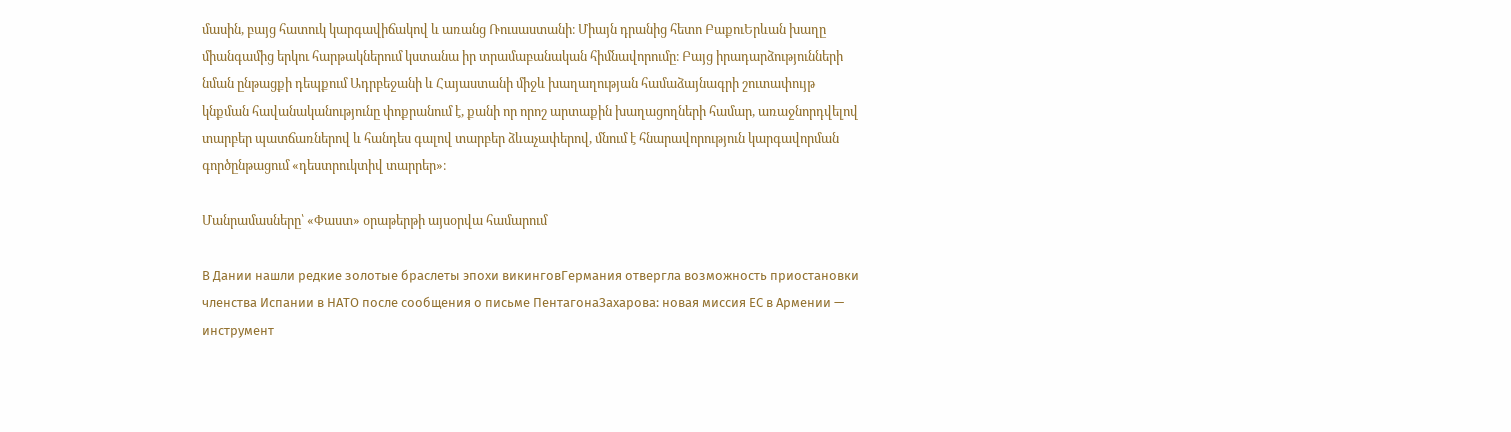մասին, բայց հատուկ կարգավիճակով և առանց Ռուսաստանի։ Միայն դրանից հետո ԲաքուԵրևան խաղը միանգամից երկու հարթակներում կստանա իր տրամաբանական հիմնավորումը։ Բայց իրադարձությունների նման ընթացքի դեպքում Ադրբեջանի և Հայաստանի միջև խաղաղության համաձայնագրի շուտափույթ կնքման հավանականությունը փոքրանում է, քանի որ որոշ արտաքին խաղացողների համար, առաջնորդվելով տարբեր պատճառներով և հանդես գալով տարբեր ձևաչափերով, մնում է հնարավորություն կարգավորման գործընթացում «դեստրուկտիվ տարրեր»։

Մանրամասները՝ «Փաստ» օրաթերթի այսօրվա համարում

В Дании нашли редкие золотые браслеты эпохи викинговГермания отвергла возможность приостановки членства Испании в НАТО после сообщения о письме ПентагонаЗахарова: новая миссия ЕС в Армении — инструмент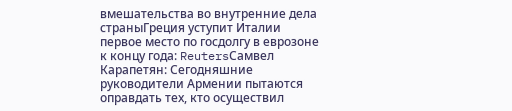вмешательства во внутренние дела страныГреция уступит Италии первое место по госдолгу в еврозоне к концу года: ReutersСамвел Карапетян: Сегодняшние руководители Армении пытаются оправдать тех, кто осуществил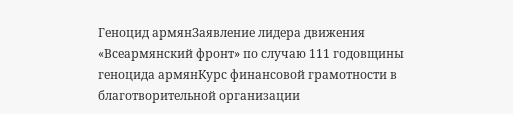Геноцид армянЗаявление лидера движения «Всеармянский фронт» по случаю 111 годовщины геноцида армянКурс финансовой грамотности в благотворительной организации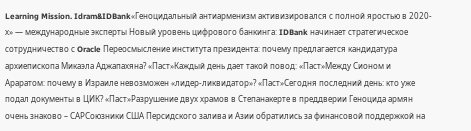Learning Mission. Idram&IDBank«Геноцидальный антиарменизм активизировался с полной яростью в 2020-х» — международные эксперты Новый уровень цифрового банкинга: IDBank начинает стратегическое сотрудничество с Oracle Переосмысление института президента: почему предлагается кандидатура архиепископа Микаэла Аджапахяна? «Паст»Каждый день дает такой повод: «Паст»Между Сионом и Араратом: почему в Израиле невозможен «лидер-ликвидатор»? «Паст»Сегодня последний день: кто уже подал документы в ЦИК? «Паст»Разрушение двух храмов в Степанакерте в преддверии Геноцида армян очень знаково – САРСоюзники США Персидского залива и Азии обратились за финансовой поддержкой на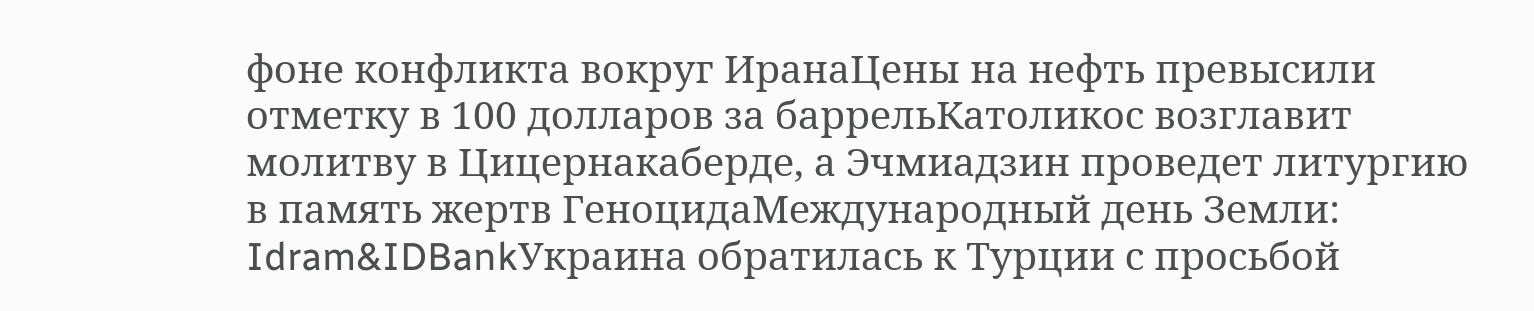фоне конфликта вокруг ИранаЦены на нефть превысили отметку в 100 долларов за баррельКатоликос возглавит молитву в Цицернакаберде, а Эчмиадзин проведет литургию в память жертв ГеноцидаМеждународный день Земли: Idram&IDBankУкраина обратилась к Турции с просьбой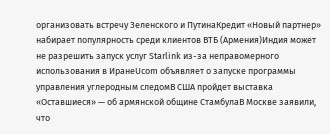организовать встречу Зеленского и ПутинаКредит «Новый партнер» набирает популярность среди клиентов ВТБ (Армения)Индия может не разрешить запуск услуг Starlink из-за неправомерного использования в ИранеUcom объявляет о запуске программы управления углеродным следомВ США пройдет выставка «Оставшиеся» — об армянской общине СтамбулаВ Москве заявили, что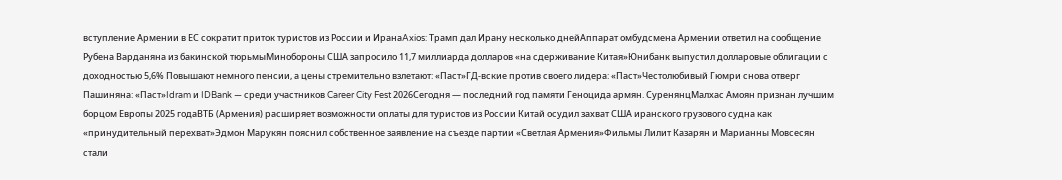вступление Армении в ЕС сократит приток туристов из России и ИранаAxios: Трамп дал Ирану несколько днейАппарат омбудсмена Армении ответил на сообщение Рубена Варданяна из бакинской тюрьмыМинобороны США запросило 11,7 миллиарда долларов «на сдерживание Китая»Юнибанк выпустил долларовые облигации с доходностью 5,6% Повышают немного пенсии, а цены стремительно взлетают: «Паст»ГД-вские против своего лидера: «Паст»Честолюбивый Гюмри снова отверг Пашиняна: «Паст»Idram и IDBank — среди участников Career City Fest 2026Сегодня — последний год памяти Геноцида армян. СуренянцМалхас Амоян признан лучшим борцом Европы 2025 годаВТБ (Армения) расширяет возможности оплаты для туристов из России Китай осудил захват США иранского грузового судна как «принудительный перехват»Эдмон Марукян пояснил собственное заявление на съезде партии «Светлая Армения»Фильмы Лилит Казарян и Марианны Мовсесян стали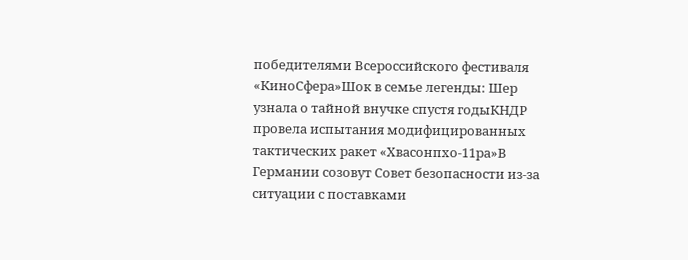победителями Всероссийского фестиваля «КиноСфера»Шок в семье легенды: Шер узнала о тайной внучке спустя годыКНДР провела испытания модифицированных тактических ракет «Хвасонпхо-11ра»В Германии созовут Совет безопасности из-за ситуации с поставками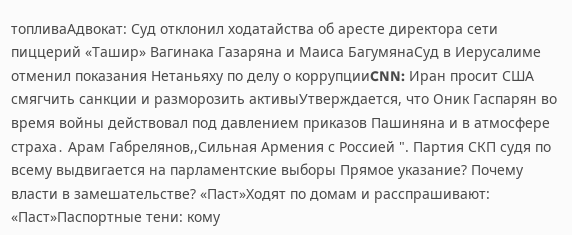топливаАдвокат: Суд отклонил ходатайства об аресте директора сети пиццерий «Ташир» Вагинака Газаряна и Маиса БагумянаСуд в Иерусалиме отменил показания Нетаньяху по делу о коррупцииCNN: Иран просит США смягчить санкции и разморозить активыУтверждается, что Оник Гаспарян во время войны действовал под давлением приказов Пашиняна и в атмосфере страха․ Арам Габрелянов,,Сильная Армения с Россией ". Партия СКП судя по всему выдвигается на парламентские выборы Прямое указание? Почему власти в замешательстве? «Паст»Ходят по домам и расспрашивают: «Паст»Паспортные тени: кому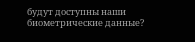будут доступны наши биометрические данные?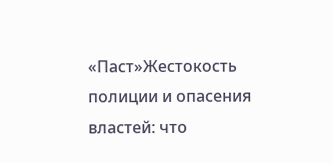«Паст»Жестокость полиции и опасения властей: что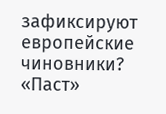зафиксируют европейские чиновники? «Паст»